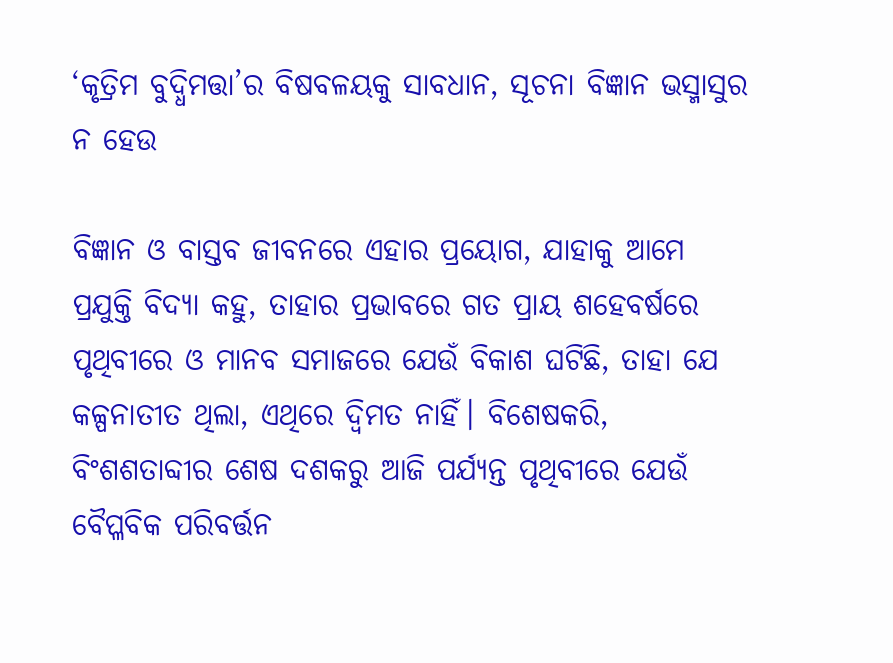‘କୃତ୍ରିମ ବୁଦ୍ଧିମତ୍ତା’ର ବିଷବଳୟକୁ ସାବଧାନ, ସୂଚନା ବିଜ୍ଞାନ ଭସ୍ମାସୁର ନ ହେଉ

ବିଜ୍ଞାନ ଓ ବାସ୍ତବ ଜୀବନରେ ଏହାର ପ୍ରୟୋଗ, ଯାହାକୁ ଆମେ ପ୍ରଯୁକ୍ତି ବିଦ୍ୟା କହୁ, ତାହାର ପ୍ରଭାବରେ ଗତ ପ୍ରାୟ ଶହେବର୍ଷରେ ପୃଥିବୀରେ ଓ ମାନବ ସମାଜରେ ଯେଉଁ ବିକାଶ ଘଟିଛି, ତାହା ଯେ କଳ୍ପନାତୀତ ଥିଲା, ଏଥିରେ ଦ୍ୱିମତ ନାହିଁ। ବିଶେଷକରି, ବିଂଶଶତାବ୍ଦୀର ଶେଷ ଦଶକରୁ ଆଜି ପର୍ଯ୍ୟନ୍ତ ପୃଥିବୀରେ ଯେଉଁ ବୈପ୍ଳବିକ ପରିବର୍ତ୍ତନ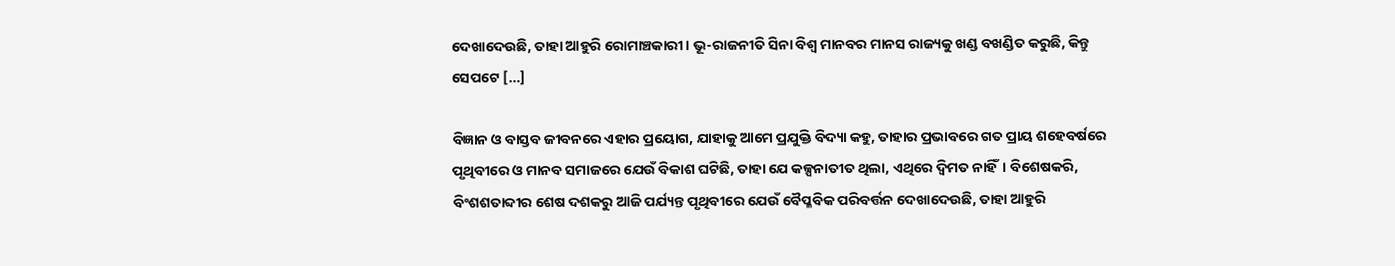ଦେଖାଦେଉଛି, ତାହା ଆହୁରି ରୋମାଞ୍ଚକାରୀ। ଭୂ-ରାଜନୀତି ସିନା ବିଶ୍ୱ ମାନବର ମାନସ ରାଜ୍ୟକୁ ଖଣ୍ଡ ବଖଣ୍ଡିତ କରୁଛି, କିନ୍ତୁ ସେପଟେ […]

ବିଜ୍ଞାନ ଓ ବାସ୍ତବ ଜୀବନରେ ଏହାର ପ୍ରୟୋଗ, ଯାହାକୁ ଆମେ ପ୍ରଯୁକ୍ତି ବିଦ୍ୟା କହୁ, ତାହାର ପ୍ରଭାବରେ ଗତ ପ୍ରାୟ ଶହେବର୍ଷରେ ପୃଥିବୀରେ ଓ ମାନବ ସମାଜରେ ଯେଉଁ ବିକାଶ ଘଟିଛି, ତାହା ଯେ କଳ୍ପନାତୀତ ଥିଲା, ଏଥିରେ ଦ୍ୱିମତ ନାହିଁ। ବିଶେଷକରି, ବିଂଶଶତାବ୍ଦୀର ଶେଷ ଦଶକରୁ ଆଜି ପର୍ଯ୍ୟନ୍ତ ପୃଥିବୀରେ ଯେଉଁ ବୈପ୍ଳବିକ ପରିବର୍ତ୍ତନ ଦେଖାଦେଉଛି, ତାହା ଆହୁରି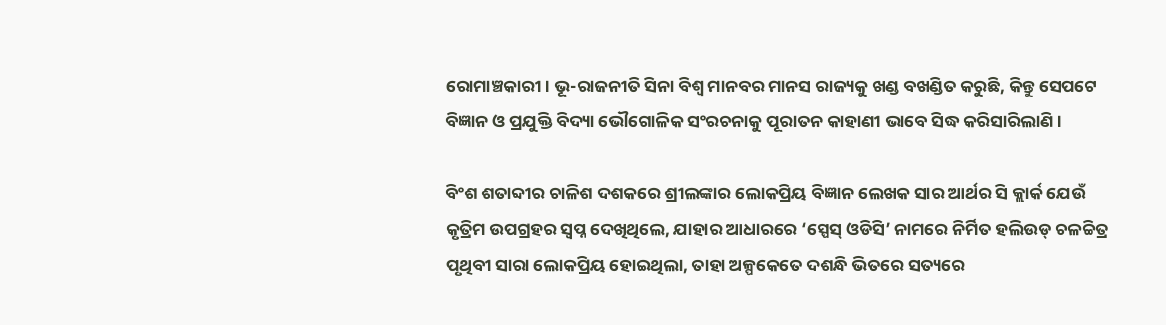ରୋମାଞ୍ଚକାରୀ। ଭୂ-ରାଜନୀତି ସିନା ବିଶ୍ୱ ମାନବର ମାନସ ରାଜ୍ୟକୁ ଖଣ୍ଡ ବଖଣ୍ଡିତ କରୁଛି, କିନ୍ତୁ ସେପଟେ ବିଜ୍ଞାନ ଓ ପ୍ରଯୁକ୍ତି ବିଦ୍ୟା ଭୌଗୋଳିକ ସଂରଚନାକୁ ପୂରାତନ କାହାଣୀ ଭାବେ ସିଦ୍ଧ କରିସାରିଲାଣି।

ବିଂଶ ଶତାବ୍ଦୀର ଚାଳିଶ ଦଶକରେ ଶ୍ରୀଲଙ୍କାର ଲୋକପ୍ରିୟ ବିଜ୍ଞାନ ଲେଖକ ସାର ଆର୍ଥର ସି କ୍ଲାର୍କ ଯେଉଁ କୃତ୍ରିମ ଉପଗ୍ରହର ସ୍ୱପ୍ନ ଦେଖିଥିଲେ, ଯାହାର ଆଧାରରେ ‘ସ୍ପେସ୍‌ ଓଡିସି’ ନାମରେ ନିର୍ମିତ ହଲିଉଡ୍‌‌ ଚଳଚ୍ଚିତ୍ର ପୃଥିବୀ ସାରା ଲୋକପ୍ରିୟ ହୋଇଥିଲା, ତାହା ଅଳ୍ପକେତେ ଦଶନ୍ଧି ଭିତରେ ସତ୍ୟରେ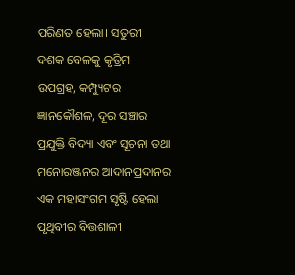ପରିଣତ ହେଲା। ସତୁରୀ ଦଶକ ବେଳକୁ କୃତ୍ରିମ ଉପଗ୍ରହ, କମ୍ପ୍ୟୁଟର ଜ୍ଞାନକୌଶଳ, ଦୂର ସଞ୍ଚାର ପ୍ରଯୁକ୍ତି ବିଦ୍ୟା ଏବଂ ସୂଚନା ତଥା ମନୋରଞ୍ଜନର ଆଦାନପ୍ରଦାନର ଏକ ମହାସଂଗମ ସୃଷ୍ଟି ହେଲା ପୃଥିବୀର ବିତ୍ତଶାଳୀ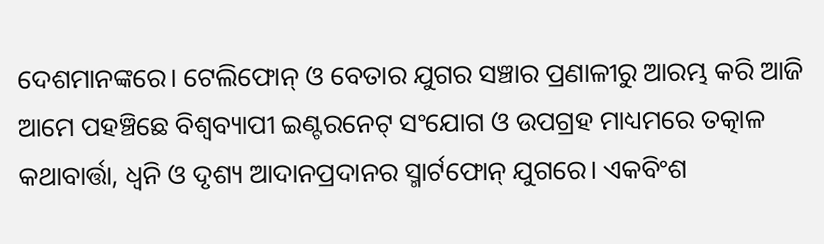ଦେଶମାନଙ୍କରେ। ଟେଲିଫୋନ୍‌‌ ଓ ବେତାର ଯୁଗର ସଞ୍ଚାର ପ୍ରଣାଳୀରୁ ଆରମ୍ଭ କରି ଆଜି ଆମେ ପହଞ୍ଚିଛେ ବିଶ୍ୱବ୍ୟାପୀ ଇଣ୍ଟରନେଟ୍‌‌ ସଂଯୋଗ ଓ ଉପଗ୍ରହ ମାଧ୍ୟମରେ ତତ୍କାଳ କଥାବାର୍ତ୍ତା, ଧ୍ୱନି ଓ ଦୃଶ୍ୟ ଆଦାନପ୍ରଦାନର ସ୍ମାର୍ଟଫୋନ୍‌‌ ଯୁଗରେ। ଏକବିଂଶ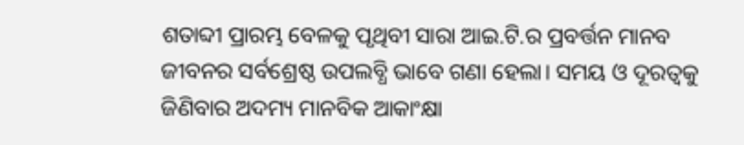ଶତାବ୍ଦୀ ପ୍ରାରମ୍ଭ ବେଳକୁ ପୃଥିବୀ ସାରା ଆଇ.ଟି.ର ପ୍ରବର୍ତ୍ତନ ମାନବ ଜୀବନର ସର୍ବଶ୍ରେଷ୍ଠ ଉପଲବ୍ଧି ଭାବେ ଗଣା ହେଲା। ସମୟ ଓ ଦୂରତ୍ୱକୁ ଜିଣିବାର ଅଦମ୍ୟ ମାନବିକ ଆକାଂକ୍ଷା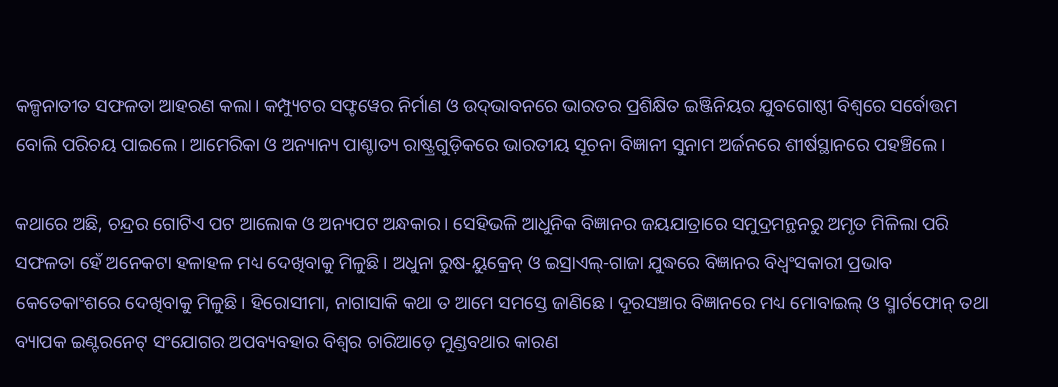କଳ୍ପନାତୀତ ସଫଳତା ଆହରଣ କଲା। କମ୍ପ୍ୟୁଟର ସଫ୍ଟୱେର ନିର୍ମାଣ ଓ ଉଦ୍‌‌ଭାବନରେ ଭାରତର ପ୍ରଶିକ୍ଷିତ ଇଞ୍ଜିନିୟର ଯୁବଗୋଷ୍ଠୀ ବିଶ୍ୱରେ ସର୍ବୋତ୍ତମ ବୋଲି ପରିଚୟ ପାଇଲେ। ଆମେରିକା ଓ ଅନ୍ୟାନ୍ୟ ପାଶ୍ଚାତ୍ୟ ରାଷ୍ଟ୍ରଗୁଡ଼ିକରେ ଭାରତୀୟ ସୂଚନା ବିଜ୍ଞାନୀ ସୁନାମ ଅର୍ଜନରେ ଶୀର୍ଷସ୍ଥାନରେ ପହଞ୍ଚିଲେ।

କଥାରେ ଅଛି, ଚନ୍ଦ୍ରର ଗୋଟିଏ ପଟ ଆଲୋକ ଓ ଅନ୍ୟପଟ ଅନ୍ଧକାର। ସେହିଭଳି ଆଧୁନିକ ବିଜ୍ଞାନର ଜୟଯାତ୍ରାରେ ସମୁଦ୍ରମନ୍ଥନରୁ ଅମୃତ ମିଳିଲା ପରି ସଫଳତା ହେଁ ଅନେକଟା ହଳାହଳ ମଧ୍ୟ ଦେଖିବାକୁ ମିଳୁଛି। ଅଧୁନା ରୁଷ-ୟୁକ୍ରେନ୍‌‌ ଓ ଇସ୍ରାଏଲ୍‌‌-ଗାଜା ଯୁଦ୍ଧରେ ବିଜ୍ଞାନର ବିଧ୍ୱଂସକାରୀ ପ୍ରଭାବ କେତେକାଂଶରେ ଦେଖିବାକୁ ମିଳୁଛି। ହିରୋସୀମା, ନାଗାସାକି କଥା ତ ଆମେ ସମସ୍ତେ ଜାଣିଛେ। ଦୂରସଞ୍ଚାର ବିଜ୍ଞାନରେ ମଧ୍ୟ ମୋବାଇଲ୍‌‌ ଓ ସ୍ମାର୍ଟଫୋନ୍‌‌ ତଥା ବ୍ୟାପକ ଇଣ୍ଟରନେଟ୍‌‌ ସଂଯୋଗର ଅପବ୍ୟବହାର ବିଶ୍ୱର ଚାରିଆଡ଼େ ମୁଣ୍ଡବଥାର କାରଣ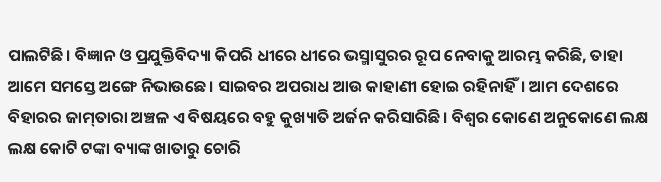ପାଲଟିଛି। ବିଜ୍ଞାନ ଓ ପ୍ରଯୁକ୍ତିବିଦ୍ୟା କିପରି ଧୀରେ ଧୀରେ ଭସ୍ମାସୁରର ରୂପ ନେବାକୁ ଆରମ୍ଭ କରିଛି, ତାହା ଆମେ ସମସ୍ତେ ଅଙ୍ଗେ ନିଭାଉଛେ। ସାଇବର ଅପରାଧ ଆଉ କାହାଣୀ ହୋଇ ରହିନାହିଁ। ଆମ ଦେଶରେ ବିହାରର ଜାମ୍‌‌ତାରା ଅଞ୍ଚଳ ଏ ବିଷୟରେ ବହୁ କୁଖ୍ୟାତି ଅର୍ଜନ କରିସାରିଛି। ବିଶ୍ୱର କୋଣେ ଅନୁକୋଣେ ଲକ୍ଷ ଲକ୍ଷ କୋଟି ଟଙ୍କା ବ୍ୟାଙ୍କ ଖାତାରୁ ଚୋରି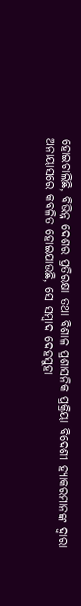ହୋଇଚାଲିଛି, ବିଭିନ୍ନ ଦେଶର ପ୍ରତିରକ୍ଷା ତଥା ବିଶାଳ ପ୍ରଶାସନିକ ପ୍ରକ୍ରିୟା ବିଦେଶୀ ହ୍ୟାକରମାନଙ୍କ ଦ୍ୱାରା ଅନାୟାସରେ କବଳିତ ହୋଇଯାଉଛି, ସେ ସମ୍ବାଦ ଦେହସୁହା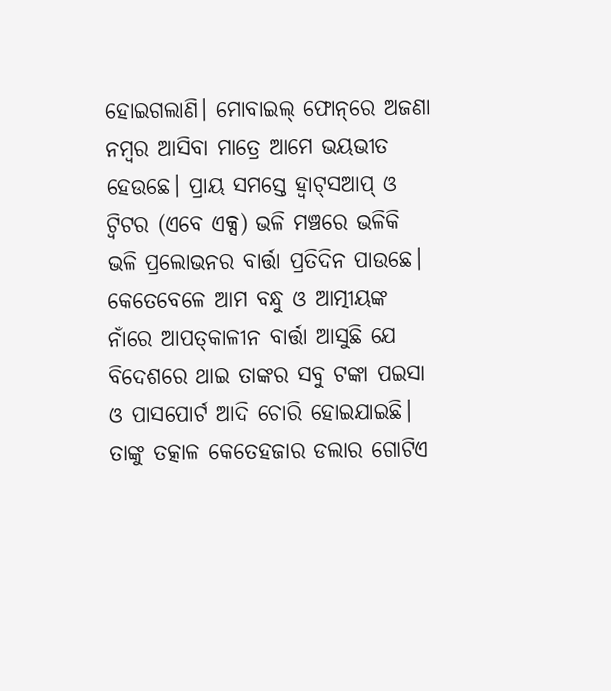ହୋଇଗଲାଣି। ମୋବାଇଲ୍‌‌ ଫୋନ୍‌‌ରେ ଅଜଣା ନମ୍ବର ଆସିବା ମାତ୍ରେ ଆମେ ଭୟଭୀତ ହେଉଛେ। ପ୍ରାୟ ସମସ୍ତେ ହ୍ୱାଟ୍‌‌ସଆପ୍‌‌ ଓ ଟ୍ୱିଟର (ଏବେ ଏକ୍ସ) ଭଳି ମଞ୍ଚରେ ଭଳିକି ଭଳି ପ୍ରଲୋଭନର ବାର୍ତ୍ତା ପ୍ରତିଦିନ ପାଉଛେ। କେତେବେଳେ ଆମ ବନ୍ଧୁ ଓ ଆତ୍ମୀୟଙ୍କ ନାଁରେ ଆପତ୍‌‌କାଳୀନ ବାର୍ତ୍ତା ଆସୁଛି ଯେ ବିଦେଶରେ ଥାଇ ତାଙ୍କର ସବୁ ଟଙ୍କା ପଇସା ଓ ପାସପୋର୍ଟ ଆଦି ଚୋରି ହୋଇଯାଇଛି। ତାଙ୍କୁ ତତ୍କାଳ କେତେହଜାର ଡଲାର ଗୋଟିଏ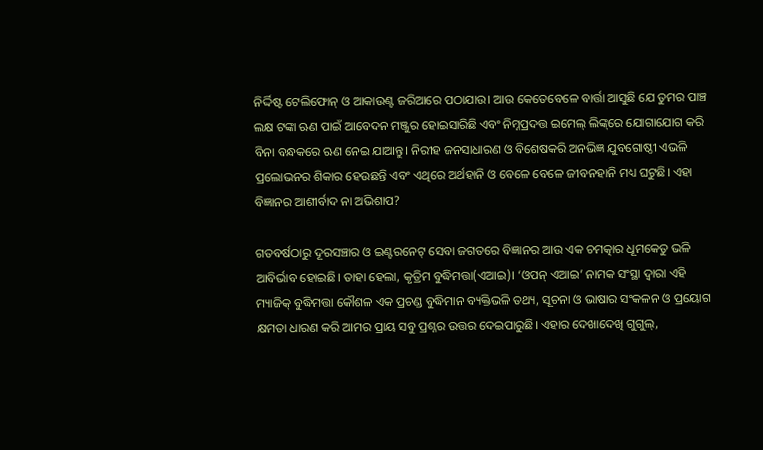ନିର୍ଦ୍ଦିଷ୍ଟ ଟେଲିଫୋନ୍‌‌ ଓ ଆକାଉଣ୍ଟ ଜରିଆରେ ପଠାଯାଉ। ଆଉ କେତେବେଳେ ବାର୍ତ୍ତା ଆସୁଛି ଯେ ତୁମର ପାଞ୍ଚ ଲକ୍ଷ ଟଙ୍କା ଋଣ ପାଇଁ ଆବେଦନ ମଞ୍ଜୁର ହୋଇସାରିଛି ଏବଂ ନିମ୍ନପ୍ରଦତ୍ତ ଇମେଲ୍‌‌ ଲିଙ୍କ୍‌‌ରେ ଯୋଗାଯୋଗ କରି ବିନା ବନ୍ଧକରେ ଋଣ ନେଇ ଯାଆନ୍ତୁ। ନିରୀହ ଜନସାଧାରଣ ଓ ବିଶେଷକରି ଅନଭିଜ୍ଞ ଯୁବଗୋଷ୍ଠୀ ଏଭଳି ପ୍ରଲୋଭନର ଶିକାର ହେଉଛନ୍ତି ଏବଂ ଏଥିରେ ଅର୍ଥହାନି ଓ ବେଳେ ବେଳେ ଜୀବନହାନି ମଧ୍ୟ ଘଟୁଛି। ଏହା ବିଜ୍ଞାନର ଆଶୀର୍ବାଦ ନା ଅଭିଶାପ?

ଗତବର୍ଷଠାରୁ ଦୂରସଞ୍ଚାର ଓ ଇଣ୍ଟରନେଟ୍‌‌ ସେବା ଜଗତରେ ବିଜ୍ଞାନର ଆଉ ଏକ ଚମତ୍କାର ଧୂମକେତୁ ଭଳି ଆବିର୍ଭାବ ହୋଇଛି। ତାହା ହେଲା, କୃତ୍ରିମ ବୁଦ୍ଧିମତ୍ତା(ଏଆଇ)। ‘ଓପନ୍‌‌ ଏଆଇ’ ନାମକ ସଂସ୍ଥା ଦ୍ୱାରା ଏହି ମ୍ୟାଜିକ୍‌‌ ବୁଦ୍ଧିମତ୍ତା କୌଶଳ ଏକ ପ୍ରଚଣ୍ଡ ବୁଦ୍ଧିମାନ ବ୍ୟକ୍ତିଭଳି ତଥ୍ୟ, ସୂଚନା ଓ ଭାଷାର ସଂକଳନ ଓ ପ୍ରୟୋଗ କ୍ଷମତା ଧାରଣ କରି ଆମର ପ୍ରାୟ ସବୁ ପ୍ରଶ୍ନର ଉତ୍ତର ଦେଇପାରୁଛି। ଏହାର ଦେଖାଦେଖି ଗୁଗୁଲ୍‌‌,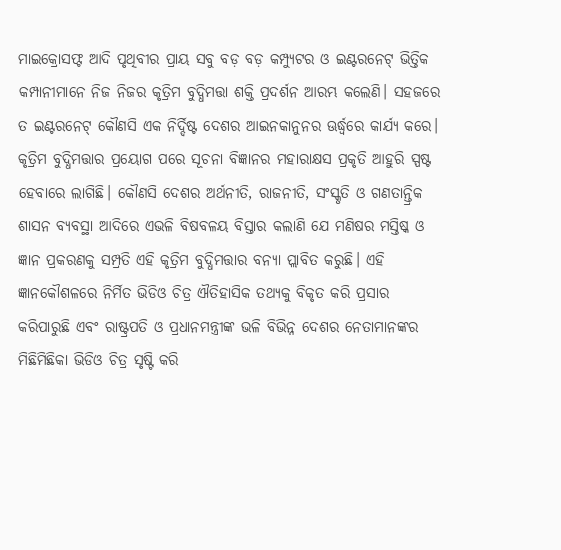ମାଇକ୍ରୋସଫ୍ଟ ଆଦି ପୃଥିବୀର ପ୍ରାୟ ସବୁ ବଡ଼ ବଡ଼ କମ୍ପ୍ୟୁଟର ଓ ଇଣ୍ଟରନେଟ୍‌‌ ଭିତ୍ତିକ କମ୍ପାନୀମାନେ ନିଜ ନିଜର କୃତ୍ରିମ ବୁଦ୍ଧିମତ୍ତା ଶକ୍ତି ପ୍ରଦର୍ଶନ ଆରମ୍ଭ କଲେଣି। ସହଜରେ ତ ଇଣ୍ଟରନେଟ୍‌‌ କୌଣସି ଏକ ନିର୍ଦ୍ଦିଷ୍ଟ ଦେଶର ଆଇନକାନୁନର ଊର୍ଦ୍ଧ୍ବରେ କାର୍ଯ୍ୟ କରେ। କୃତ୍ରିମ ବୁଦ୍ଧିମତ୍ତାର ପ୍ରୟୋଗ ପରେ ସୂଚନା ବିଜ୍ଞାନର ମହାରାକ୍ଷସ ପ୍ରକୃତି ଆହୁରି ସ୍ପଷ୍ଟ ହେବାରେ ଲାଗିଛି। କୌଣସି ଦେଶର ଅର୍ଥନୀତି, ରାଜନୀତି, ସଂସ୍କୃତି ଓ ଗଣତାନ୍ତ୍ରିକ ଶାସନ ବ୍ୟବସ୍ଥା ଆଦିରେ ଏଭଳି ବିଷବଳୟ ବିସ୍ତାର କଲାଣି ଯେ ମଣିଷର ମସ୍ତିଷ୍କ ଓ ଜ୍ଞାନ ପ୍ରକରଣକୁ ସମ୍ପ୍ରତି ଏହି କୃତ୍ରିମ ବୁଦ୍ଧିମତ୍ତାର ବନ୍ୟା ପ୍ଲାବିତ କରୁଛି। ଏହି ଜ୍ଞାନକୌଶଳରେ ନିର୍ମିତ ଭିଡିଓ ଚିତ୍ର ଐତିହାସିକ ତଥ୍ୟକୁ ବିକୃତ କରି ପ୍ରସାର କରିପାରୁଛି ଏବଂ ରାଷ୍ଟ୍ରପତି ଓ ପ୍ରଧାନମନ୍ତ୍ରୀଙ୍କ ଭଳି ବିଭିନ୍ନ ଦେଶର ନେତାମାନଙ୍କର ମିଛିମିଛିକା ଭିଡିଓ ଚିତ୍ର ସୃଷ୍ଟି କରି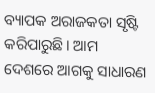ବ୍ୟାପକ ଅରାଜକତା ସୃଷ୍ଟି କରିପାରୁଛି। ଆମ ଦେଶରେ ଆଗକୁ ସାଧାରଣ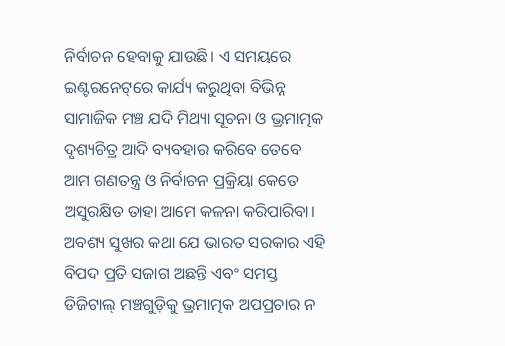ନିର୍ବାଚନ ହେବାକୁ ଯାଉଛି। ଏ ସମୟରେ ଇଣ୍ଟରନେଟ୍‌‌ରେ କାର୍ଯ୍ୟ କରୁଥିବା ବିଭିନ୍ନ ସାମାଜିକ ମଞ୍ଚ ଯଦି ମିଥ୍ୟା ସୂଚନା ଓ ଭ୍ରମାତ୍ମକ ଦୃଶ୍ୟଚିତ୍ର ଆଦି ବ୍ୟବହାର କରିବେ ତେବେ ଆମ ଗଣତନ୍ତ୍ର ଓ ନିର୍ବାଚନ ପ୍ରକ୍ରିୟା କେତେ ଅସୁରକ୍ଷିତ ତାହା ଆମେ କଳନା କରିପାରିବା। ଅବଶ୍ୟ ସୁଖର କଥା ଯେ ଭାରତ ସରକାର ଏହି ବିପଦ ପ୍ରତି ସଜାଗ ଅଛନ୍ତି ଏବଂ ସମସ୍ତ ଡିଜିଟାଲ୍‌‌ ମଞ୍ଚଗୁଡ଼ିକୁ ଭ୍ରମାତ୍ମକ ଅପପ୍ରଚାର ନ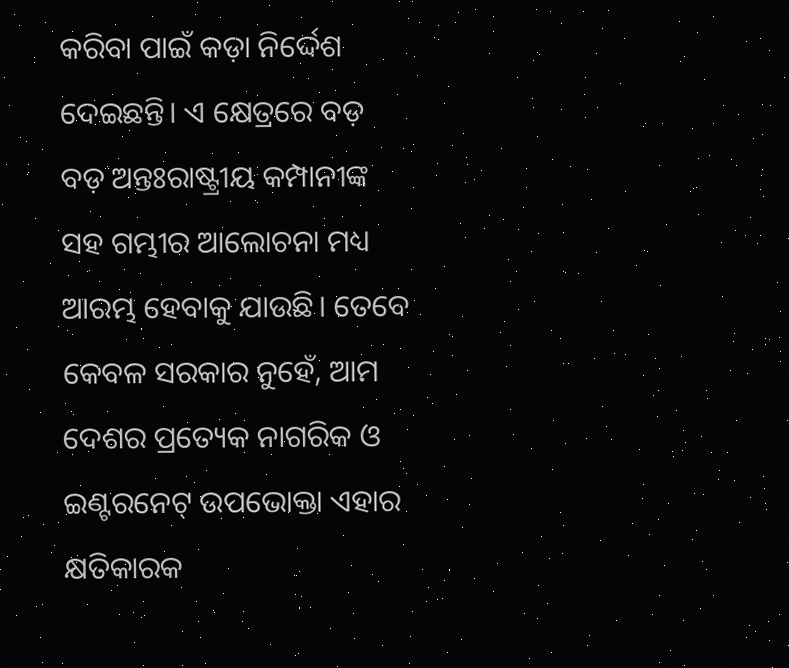କରିବା ପାଇଁ କଡ଼ା ନିର୍ଦ୍ଦେଶ ଦେଇଛନ୍ତି। ଏ କ୍ଷେତ୍ରରେ ବଡ଼ ବଡ଼ ଅନ୍ତଃରାଷ୍ଟ୍ରୀୟ କମ୍ପାନୀଙ୍କ ସହ ଗମ୍ଭୀର ଆଲୋଚନା ମଧ୍ୟ ଆରମ୍ଭ ହେବାକୁ ଯାଉଛି। ତେବେ କେବଳ ସରକାର ନୁହେଁ, ଆମ ଦେଶର ପ୍ରତ୍ୟେକ ନାଗରିକ ଓ ଇଣ୍ଟରନେଟ୍‌‌ ଉପଭୋକ୍ତା ଏହାର କ୍ଷତିକାରକ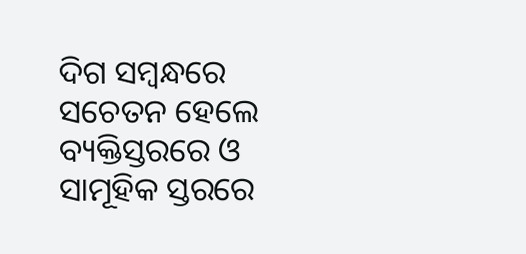ଦିଗ ସମ୍ବନ୍ଧରେ ସଚେତନ ହେଲେ ବ୍ୟକ୍ତିସ୍ତରରେ ଓ ସାମୂହିକ ସ୍ତରରେ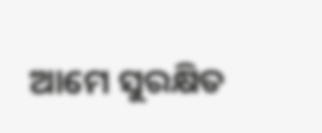ଆମେ ସୁରକ୍ଷିତ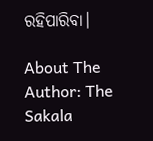ରହିପାରିବା।

About The Author: The Sakala